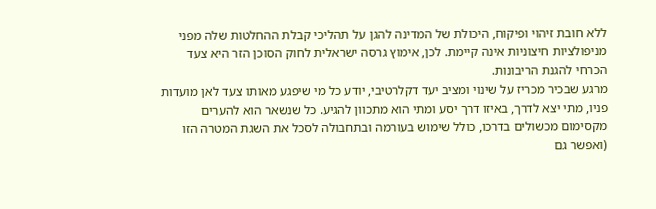ללא חובת זיהוי ופיקוח, היכולת של המדינה להגן על תהליכי קבלת ההחלטות שלה מפני מניפולציות חיצוניות אינה קיימת. לכן, אימוץ גרסה ישראלית לחוק הסוכן הזר היא צעד הכרחי להגנת הריבונות.
מרגע שבכיר מכריז על שינוי ומציב יעד דקלרטיבי, יודע כל מי שיפגע מאותו צעד לאן מועדות פניו, מתי יצא לדרך, באיזו דרך יסע ומתי הוא מתכוון להגיע. כל שנשאר הוא להערים מקסימום מכשולים בדרכו, כולל שימוש בעורמה ובתחבולה לסכל את השגת המטרה הזו (ואפשר גם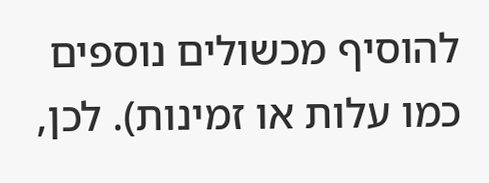להוסיף מכשולים נוספים כמו עלות או זמינות). לכן,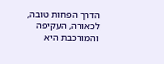הדרך הפחות טובה, לכאורה, העקיפה והמורכבת היא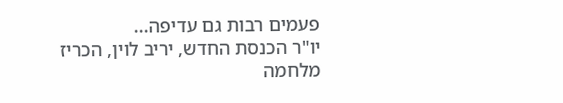פעמים רבות גם עדיפה...
יו"ר הכנסת החדש, יריב לוין, הכריז מלחמה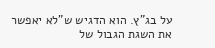על בג"ץ. הוא הדגיש ש"לא יאפשר את השגת הגבול של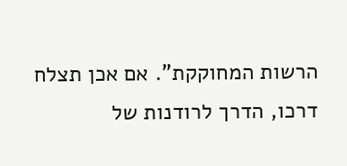הרשות המחוקקת". אם אכן תצלח דרכו, הדרך לרודנות של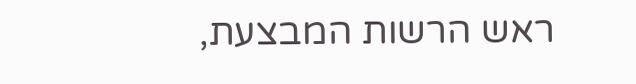ראש הרשות המבצעת,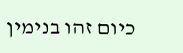כיום זהו בנימין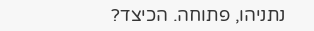נתניהו, פתוחה. הכיצד?